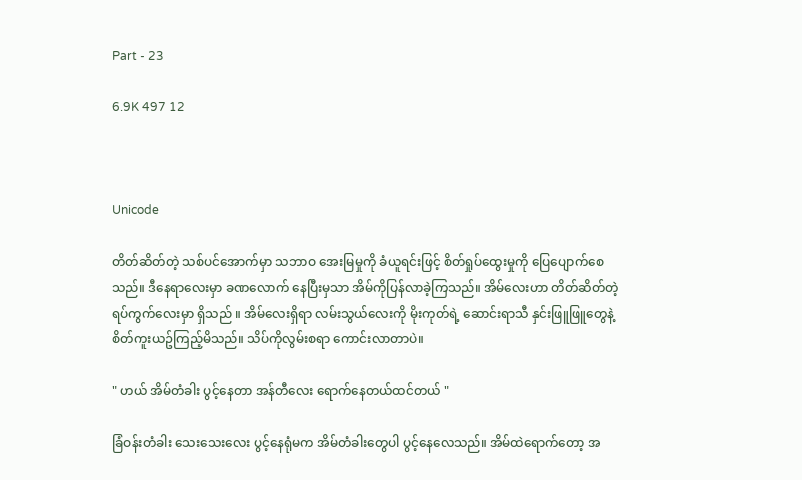Part - 23

6.9K 497 12



Unicode

တိတ်ဆိတ်တဲ့ သစ်ပင်အောက်မှာ သဘာဝ အေးမြမှုကို ခံယူရင်းဖြင့် စိတ်ရှုပ်ထွေးမှုကို ပြေပျောက်စေသည်။ ဒီနေရာလေးမှာ ခဏလောက် နေပြီးမှသာ အိမ်ကိုပြန်လာခဲ့ကြသည်။ အိမ်လေးဟာ တိတ်ဆိတ်တဲ့ ရပ်ကွက်လေးမှာ ရှိသည် ။ အိမ်လေးရှိရာ လမ်းသွယ်လေးကို မိုးကုတ်ရဲ့ ဆောင်းရာသီ နှင်းဖြူဖြူတွေနဲ့ စိတ်ကူးယဥ်ကြည့်မိသည်။ သိပ်ကိုလွမ်းစရာ ကောင်းလာတာပဲ။

" ဟယ် အိမ်တံခါး ပွင့်နေတာ အန်တီလေး ရောက်နေတယ်ထင်တယ် "

ခြံဝန်းတံခါး သေးသေးလေး ပွင့်နေရုံမက အိမ်တံခါးတွေပါ ပွင့်နေလေသည်။ အိမ်ထဲရောက်တော့ အ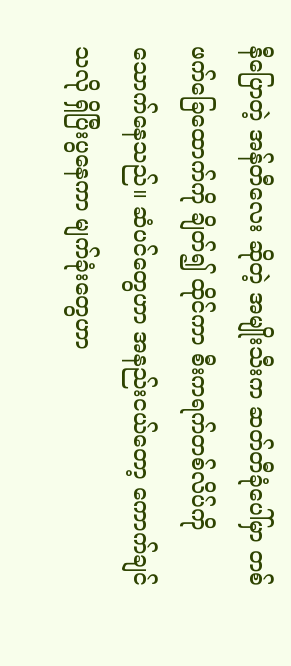နီပြောတဲ့ အန်တီလေး ဆိုတဲ့ အမျိုးသီးက ဆတ်တီခုံပေါ်မှာ တစ်ဖက်ခြေထောက်ကို ချိတ်၍ ထိုင်ကာ စီးကရက်တစ်လိပ်ကို သောက်နေသည်။ ဆံပင်တွေဟာ အနည်းငယ်တော့ ကောက်ချင်သလို ရှိပြီးပွနေကာ မျက်ခုံးတွေဟာ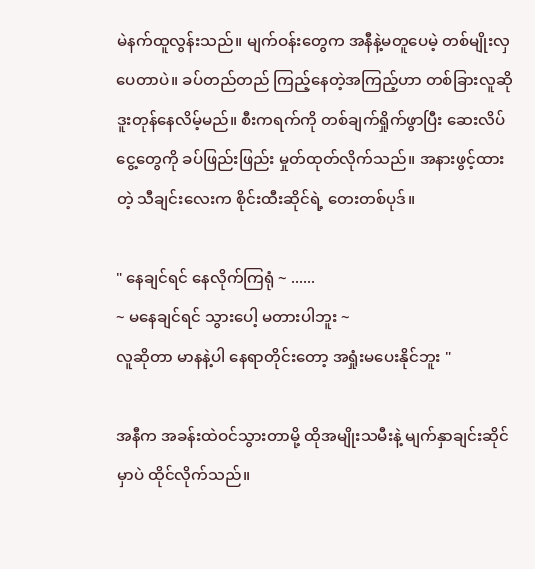မဲနက်ထူလွန်းသည်။ မျက်ဝန်းတွေက အနီနဲ့မတူပေမဲ့ တစ်မျိုးလှပေတာပဲ။ ခပ်တည်တည် ကြည့်နေတဲ့အကြည့်ဟာ တစ်ခြားလူဆို ဒူးတုန်နေလိမ့်မည်။ စီးကရက်ကို တစ်ချက်ရှိုက်ဖွာပြီး ဆေးလိပ်ငွေ့တွေကို ခပ်ဖြည်းဖြည်း မှုတ်ထုတ်လိုက်သည်။ အနားဖွင့်ထားတဲ့ သီချင်းလေးက စိုင်းထီးဆိုင်ရဲ့ တေးတစ်ပုဒ်။

" နေချင်ရင် နေလိုက်ကြရုံ ~ ......
~ မနေချင်ရင် သွားပေါ့ မတားပါဘူး ~
လူဆိုတာ မာနနဲ့ပါ နေရာတိုင်းတော့ အရှုံးမပေးနိုင်ဘူး "

အနီက အခန်းထဲဝင်သွားတာမို့ ထိုအမျိုးသမီးနဲ့ မျက်နှာချင်းဆိုင်မှာပဲ ထိုင်လိုက်သည်။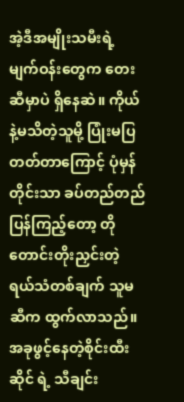အဲ့ဒီအမျိုးသမီးရဲ့ မျက်ဝန်းတွေက တေး ဆီမှာပဲ ရှိနေဆဲ။ ကိုယ်နဲ့မသိတဲ့သူမို့ ပြုံးမပြတတ်တာကြောင့် ပုံမှန်တိုင်းသာ ခပ်တည်တည် ပြန်ကြည့်တော့ တိုတောင်းတိုးညှင်းတဲ့ ရယ်သံတစ်ချက် သူမဆီက ထွက်လာသည်။ အခုဖွင့်နေတဲ့စိုင်းထီးဆိုင် ရဲ့ သီချင်း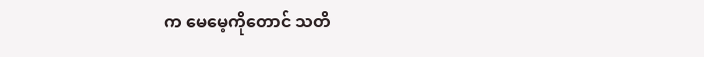က မေမေ့ကိုတောင် သတိ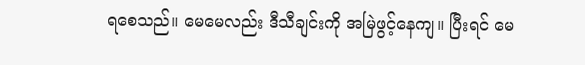ရစေသည်။ မေမေလည်း ဒီသီချင်းကို အမြဲဖွင့်နေကျ။ ပြီးရင် မေ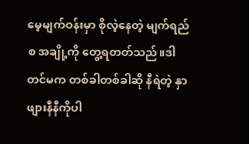မေ့မျက်ဝန်းမှာ စိုလဲ့နေတဲ့ မျက်ရည်စ အချို့ကို တွေ့ရတတ်သည်။ဒါတင်မက တစ်ခါတစ်ခါဆို နီရဲတဲ့ နှာဖျားနီနီကိုပါ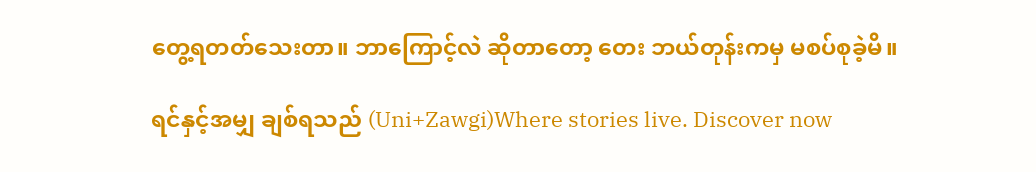တွေ့ရတတ်သေးတာ။ ဘာကြောင့်လဲ ဆိုတာတော့ တေး ဘယ်တုန်းကမှ မစပ်စုခဲ့မိ။

ရင်နှင့်အမျှ ချစ်ရသည် (Uni+Zawgi)Where stories live. Discover now